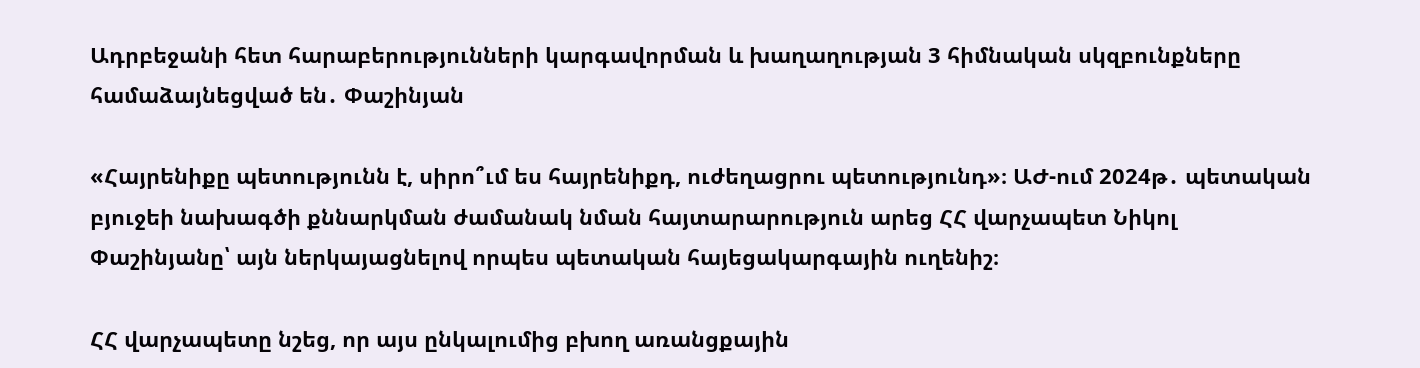Ադրբեջանի հետ հարաբերությունների կարգավորման և խաղաղության 3 հիմնական սկզբունքները համաձայնեցված են․ Փաշինյան

«Հայրենիքը պետությունն է, սիրո՞ւմ ես հայրենիքդ, ուժեղացրու պետությունդ»։ ԱԺ-ում 2024թ․ պետական բյուջեի նախագծի քննարկման ժամանակ նման հայտարարություն արեց ՀՀ վարչապետ Նիկոլ Փաշինյանը՝ այն ներկայացնելով որպես պետական հայեցակարգային ուղենիշ։

ՀՀ վարչապետը նշեց, որ այս ընկալումից բխող առանցքային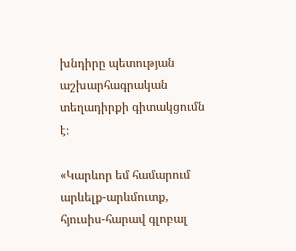խնդիրը պետության աշխարհագրական տեղադիրքի գիտակցումն է։

«Կարևոր եմ համարում արևելք-արևմուտք, հյուսիս-հարավ գլոբալ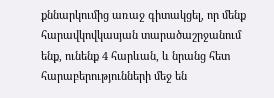քննարկումից առաջ գիտակցել, որ մենք հարավկովկասյան տարածաշրջանում ենք, ունենք 4 հարևան, և նրանց հետ հարաբերությունների մեջ են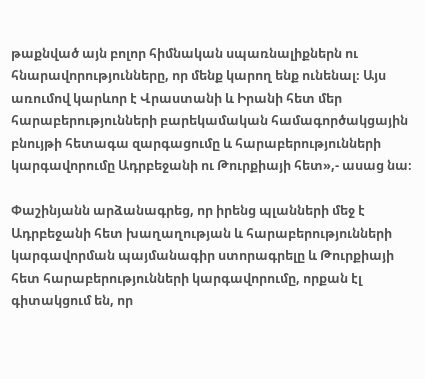թաքնված այն բոլոր հիմնական սպառնալիքներն ու հնարավորությունները, որ մենք կարող ենք ունենալ։ Այս առումով կարևոր է Վրաստանի և Իրանի հետ մեր հարաբերությունների բարեկամական համագործակցային բնույթի հետագա զարգացումը և հարաբերությունների կարգավորումը Ադրբեջանի ու Թուրքիայի հետ»,- ասաց նա։

Փաշինյանն արձանագրեց, որ իրենց պլանների մեջ է Ադրբեջանի հետ խաղաղության և հարաբերությունների կարգավորման պայմանագիր ստորագրելը և Թուրքիայի հետ հարաբերությունների կարգավորումը, որքան էլ գիտակցում են, որ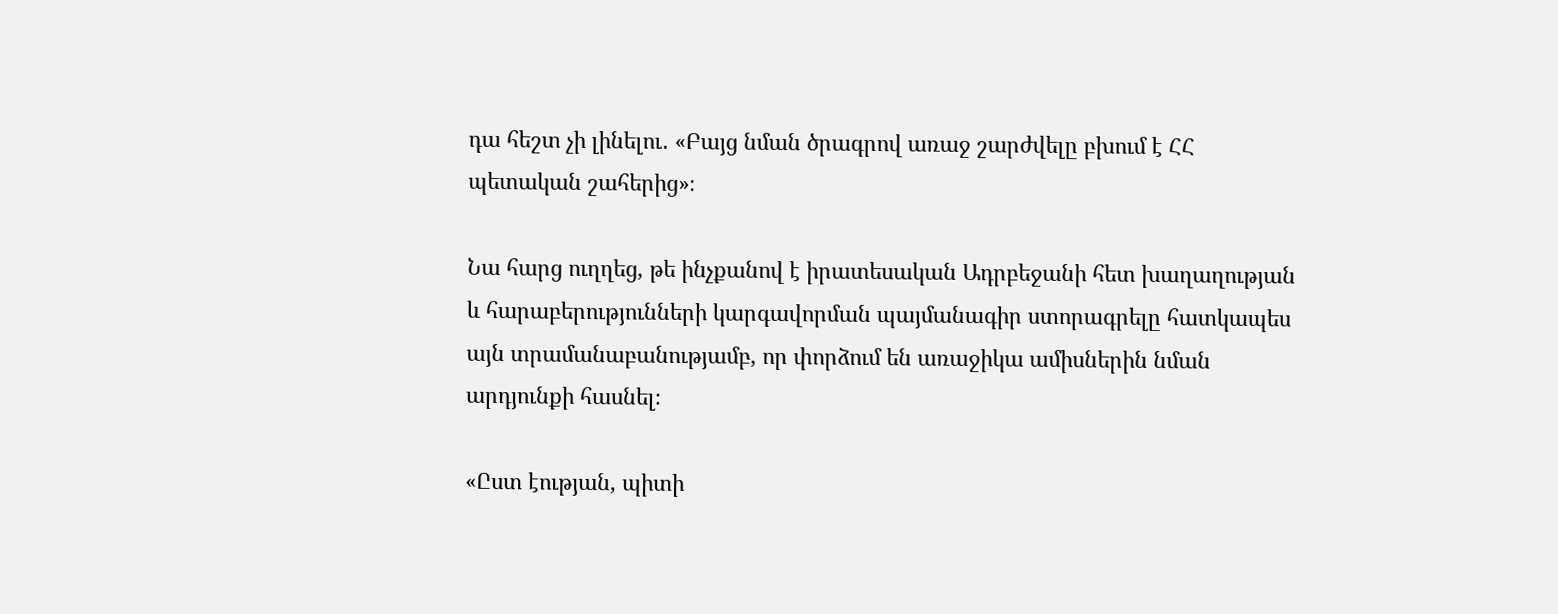դա հեշտ չի լինելու․ «Բայց նման ծրագրով առաջ շարժվելը բխում է ՀՀ պետական շահերից»։

Նա հարց ուղղեց, թե ինչքանով է իրատեսական Ադրբեջանի հետ խաղաղության և հարաբերությունների կարգավորման պայմանագիր ստորագրելը հատկապես այն տրամանաբանությամբ, որ փորձում են առաջիկա ամիսներին նման արդյունքի հասնել։

«Ըստ էության, պիտի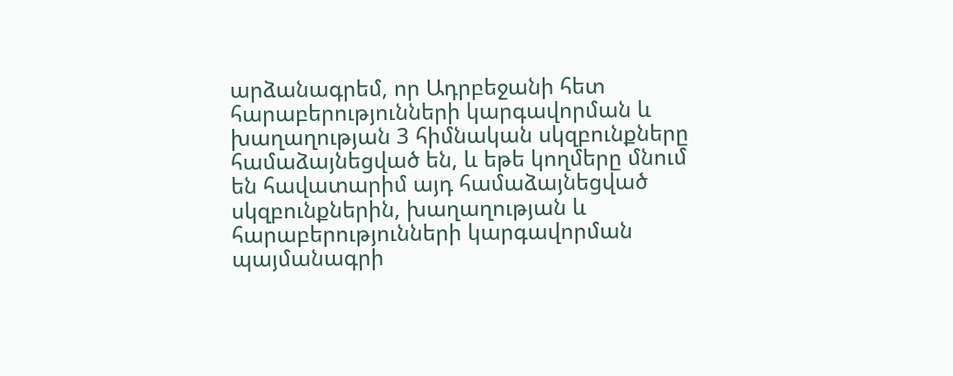արձանագրեմ, որ Ադրբեջանի հետ հարաբերությունների կարգավորման և խաղաղության 3 հիմնական սկզբունքները համաձայնեցված են, և եթե կողմերը մնում են հավատարիմ այդ համաձայնեցված սկզբունքներին, խաղաղության և հարաբերությունների կարգավորման պայմանագրի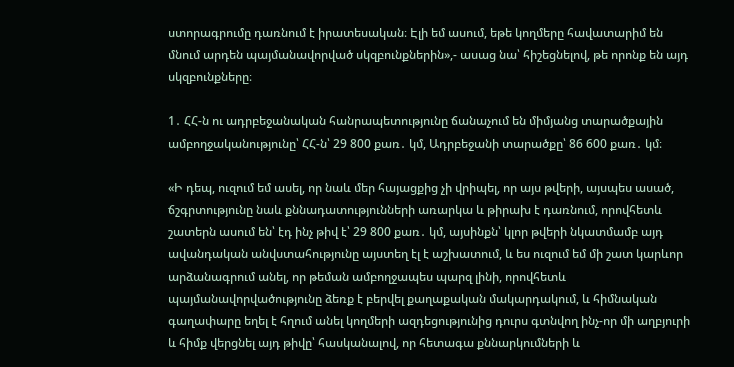ստորագրումը դառնում է իրատեսական։ Էլի եմ ասում, եթե կողմերը հավատարիմ են մնում արդեն պայմանավորված սկզբունքներին»,- ասաց նա՝ հիշեցնելով, թե որոնք են այդ սկզբունքները։

1․ ՀՀ-ն ու ադրբեջանական հանրապետությունը ճանաչում են միմյանց տարածքային ամբողջականությունը՝ ՀՀ-ն՝ 29 800 քառ․ կմ, Ադրբեջանի տարածքը՝ 86 600 քառ․ կմ։

«Ի դեպ, ուզում եմ ասել, որ նաև մեր հայացքից չի վրիպել, որ այս թվերի, այսպես ասած, ճշգրտությունը նաև քննադատությունների առարկա և թիրախ է դառնում, որովհետև շատերն ասում են՝ էդ ինչ թիվ է՝ 29 800 քառ․ կմ, այսինքն՝ կլոր թվերի նկատմամբ այդ ավանդական անվստահությունը այստեղ էլ է աշխատում, և ես ուզում եմ մի շատ կարևոր արձանագրում անել, որ թեման ամբողջապես պարզ լինի, որովհետև պայմանավորվածությունը ձեռք է բերվել քաղաքական մակարդակում, և հիմնական գաղափարը եղել է հղում անել կողմերի ազդեցությունից դուրս գտնվող ինչ-որ մի աղբյուրի և հիմք վերցնել այդ թիվը՝ հասկանալով, որ հետագա քննարկումների և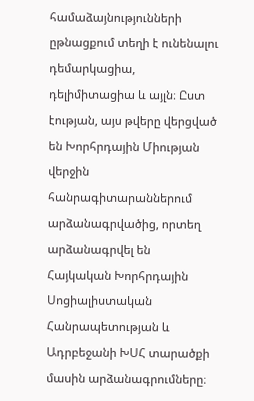համաձայնությունների ըթնացքում տեղի է ունենալու դեմարկացիա, դելիմիտացիա և այլն։ Ըստ էության, այս թվերը վերցված են Խորհրդային Միության վերջին հանրագիտարաններում արձանագրվածից, որտեղ արձանագրվել են Հայկական Խորհրդային Սոցիալիստական Հանրապետության և Ադրբեջանի ԽՍՀ տարածքի մասին արձանագրումները։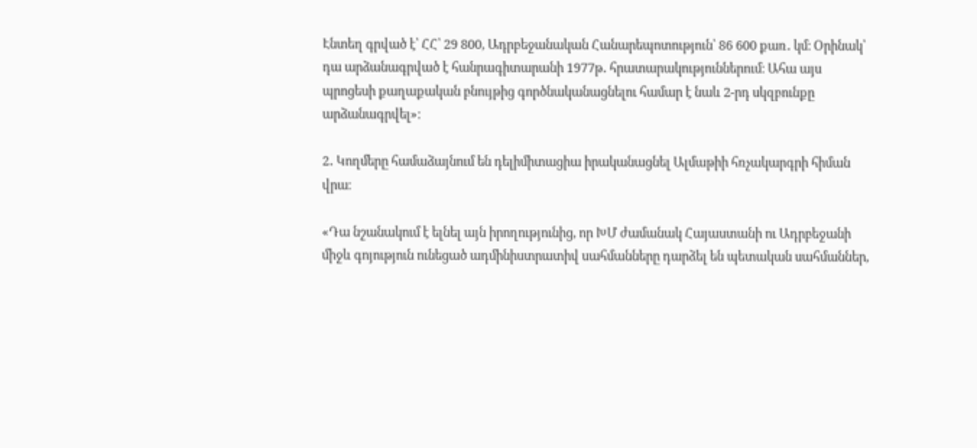Էնտեղ գրված է՝ ՀՀ՝ 29 800, Ադրբեջանական Հանարեպոտություն՝ 86 600 քառ․ կմ։ Օրինակ՝ դա արձանագրված է հանրագիտարանի 1977թ․ հրատարակություններում։ Ահա այս պրոցեսի քաղաքական բնույթից գործնականացնելու համար է նաև 2-րդ սկզբունքը արձանագրվել»։

2․ Կողմերը համաձայնում են դելիմիտացիա իրականացնել Ալմաթիի հռչակարգրի հիման վրա։

«Դա նշանակում է ելնել այն իրողությունից, որ ԽՄ ժամանակ Հայաստանի ու Ադրբեջանի միջև գոյություն ունեցած ադմինիստրատիվ սահմանները դարձել են պետական սահմաններ,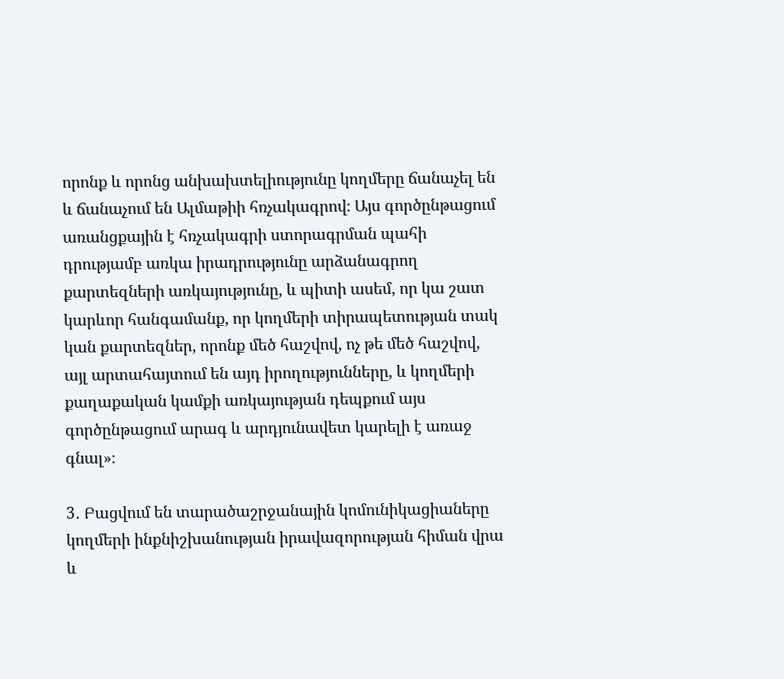որոնք և որոնց անխախտելիությունը կողմերը ճանաչել են և ճանաչում են Ալմաթիի հռչակագրով։ Այս գործընթացում առանցքային է հռչակագրի ստորագրման պահի դրությամբ առկա իրադրությունը արձանագրող քարտեզների առկայությունը, և պիտի ասեմ, որ կա շատ կարևոր հանգամանք, որ կողմերի տիրապետության տակ կան քարտեզներ, որոնք մեծ հաշվով, ոչ թե մեծ հաշվով, այլ արտահայտում են այդ իրողությունները, և կողմերի քաղաքական կամքի առկայության դեպքում այս գործընթացում արագ և արդյունավետ կարելի է առաջ գնալ»։

3․ Բացվում են տարածաշրջանային կոմունիկացիաները կողմերի ինքնիշխանության իրավազորության հիման վրա և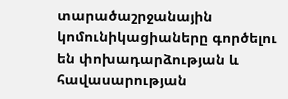տարածաշրջանային կոմունիկացիաները գործելու են փոխադարձության և հավասարության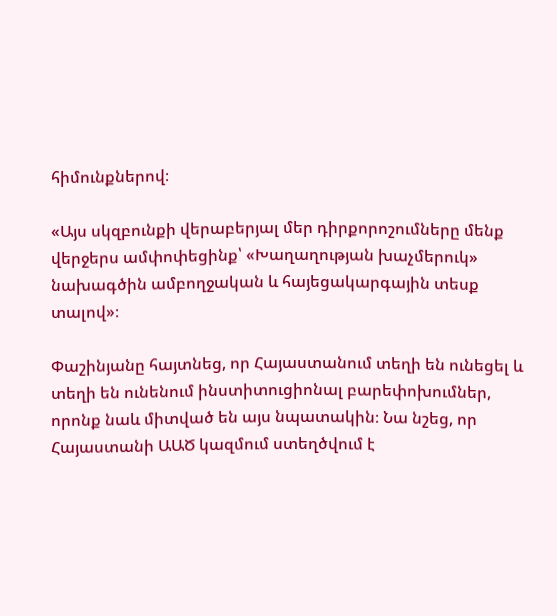հիմունքներով։

«Այս սկզբունքի վերաբերյալ մեր դիրքորոշումները մենք վերջերս ամփոփեցինք՝ «Խաղաղության խաչմերուկ» նախագծին ամբողջական և հայեցակարգային տեսք տալով»։

Փաշինյանը հայտնեց, որ Հայաստանում տեղի են ունեցել և տեղի են ունենում ինստիտուցիոնալ բարեփոխումներ, որոնք նաև միտված են այս նպատակին։ Նա նշեց, որ Հայաստանի ԱԱԾ կազմում ստեղծվում է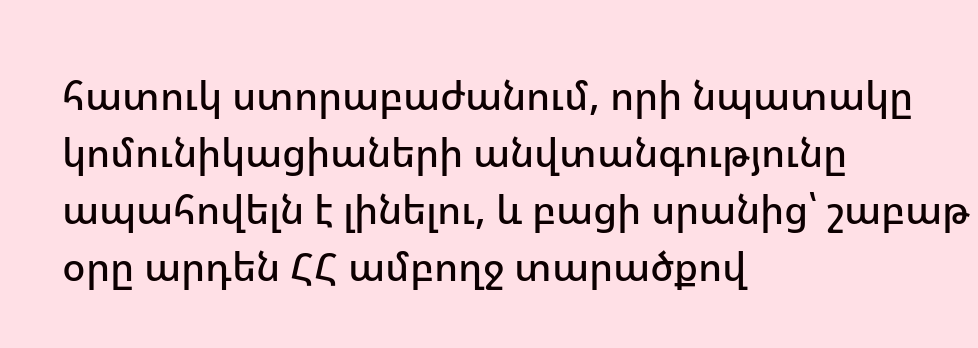հատուկ ստորաբաժանում, որի նպատակը կոմունիկացիաների անվտանգությունը ապահովելն է լինելու, և բացի սրանից՝ շաբաթ օրը արդեն ՀՀ ամբողջ տարածքով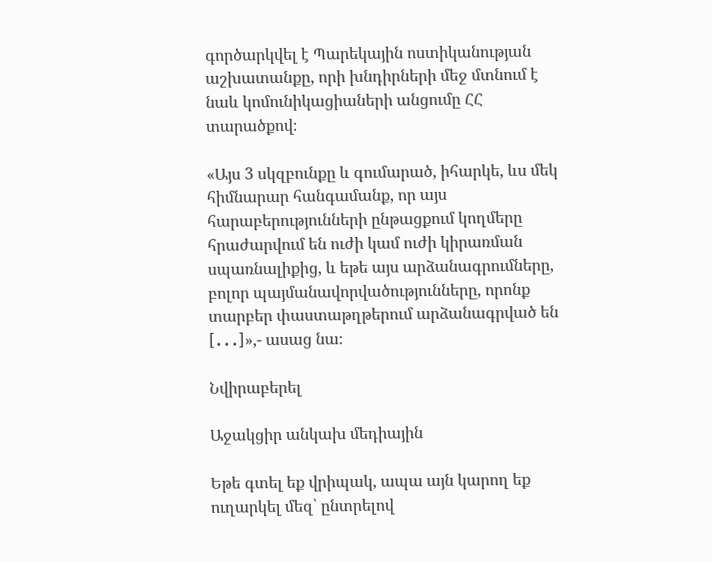գործարկվել է Պարեկային ոստիկանության աշխատանքը, որի խնդիրների մեջ մտնում է նաև կոմունիկացիաների անցումը ՀՀ տարածքով։

«Այս 3 սկզբունքը և գումարած, իհարկե, ևս մեկ հիմնարար հանգամանք, որ այս հարաբերությունների ընթացքում կողմերը հրաժարվում են ուժի կամ ուժի կիրառման սպառնալիքից, և եթե այս արձանագրումները, բոլոր պայմանավորվածությունները, որոնք տարբեր փաստաթղթերում արձանագրված են [․․․]»,- ասաց նա։

Նվիրաբերել

Աջակցիր անկախ մեդիային

Եթե գտել եք վրիպակ, ապա այն կարող եք ուղարկել մեզ՝ ընտրելով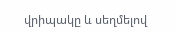վրիպակը և սեղմելով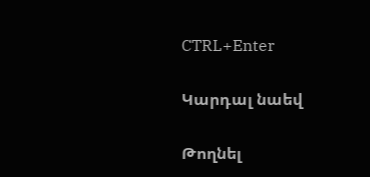CTRL+Enter

Կարդալ նաեվ

Թողնել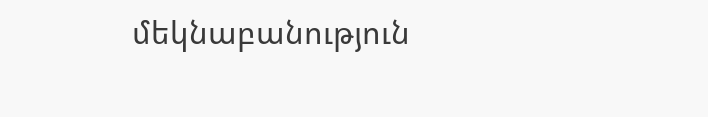մեկնաբանություն